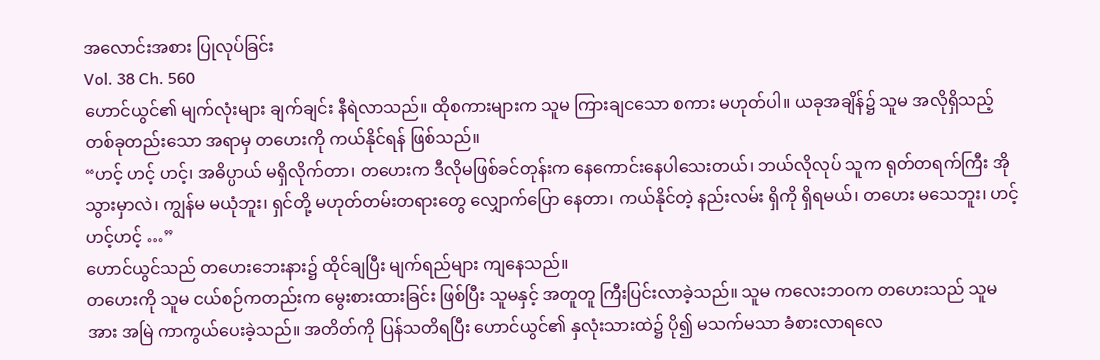အလောင်းအစား ပြုလုပ်ခြင်း
Vol. 38 Ch. 560
ဟောင်ယွင်၏ မျက်လုံးများ ချက်ချင်း နီရဲလာသည်။ ထိုစကားများက သူမ ကြားချငသော စကား မဟုတ်ပါ။ ယခုအချိန်၌ သူမ အလိုရှိသည့် တစ်ခုတည်းသော အရာမှ တဟေးကို ကယ်နိုင်ရန် ဖြစ်သည်။
“ဟင့် ဟင့် ဟင့်၊ အဓိပ္ပာယ် မရှိလိုက်တာ၊ တဟေးက ဒီလိုမဖြစ်ခင်တုန်းက နေကောင်းနေပါသေးတယ်၊ ဘယ်လိုလုပ် သူက ရုတ်တရက်ကြီး အိုသွားမှာလဲ၊ ကျွန်မ မယုံဘူး၊ ရှင်တို့ မဟုတ်တမ်းတရားတွေ လျှောက်ပြော နေတာ၊ ကယ်နိုင်တဲ့ နည်းလမ်း ရှိကို ရှိရမယ်၊ တဟေး မသေဘူး၊ ဟင့်ဟင့်ဟင့် …”
ဟောင်ယွင်သည် တဟေးဘေးနား၌ ထိုင်ချပြီး မျက်ရည်များ ကျနေသည်။
တဟေးကို သူမ ငယ်စဉ်ကတည်းက မွေးစားထားခြင်း ဖြစ်ပြီး သူမနှင့် အတူတူ ကြီးပြင်းလာခဲ့သည်။ သူမ ကလေးဘဝက တဟေးသည် သူမအား အမြဲ ကာကွယ်ပေးခဲ့သည်။ အတိတ်ကို ပြန်သတိရပြီး ဟောင်ယွင်၏ နှလုံးသားထဲ၌ ပို၍ မသက်မသာ ခံစားလာရလေ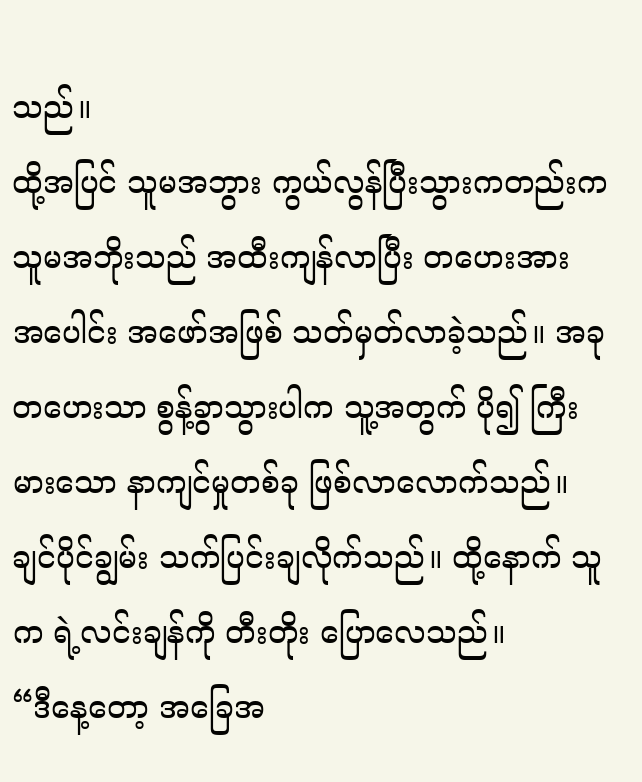သည်။
ထို့အပြင် သူမအဘွား ကွယ်လွန်ပြီးသွားကတည်းက သူမအဘိုးသည် အထီးကျန်လာပြီး တဟေးအား အပေါင်း အဖော်အဖြစ် သတ်မှတ်လာခဲ့သည်။ အခု တဟေးသာ စွန့်ခွာသွားပါက သူ့အတွက် ပို၍ ကြီးမားသော နာကျင်မှုတစ်ခု ဖြစ်လာလောက်သည်။
ချင်ပိုင်ချွမ်း သက်ပြင်းချလိုက်သည်။ ထို့နောက် သူက ရဲ့လင်းချန်ကို တီးတိုး ပြောလေသည်။
“ဒီနေ့တော့ အခြေအ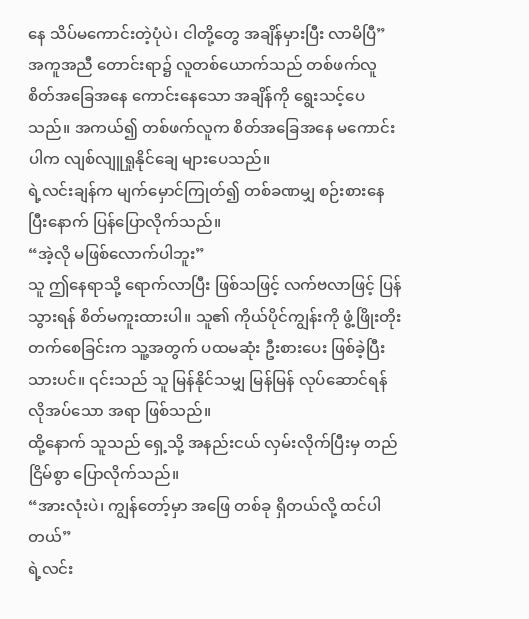နေ သိပ်မကောင်းတဲ့ပုံပဲ၊ ငါတို့တွေ အချိန်မှားပြီး လာမိပြီ”
အကူအညီ တောင်းရာ၌ လူတစ်ယောက်သည် တစ်ဖက်လူ စိတ်အခြေအနေ ကောင်းနေသော အချိန်ကို ရွေးသင့်ပေသည်။ အကယ်၍ တစ်ဖက်လူက စိတ်အခြေအနေ မကောင်းပါက လျစ်လျူရှုနိုင်ချေ များပေသည်။
ရဲ့လင်းချန်က မျက်မှောင်ကြုတ်၍ တစ်ခဏမျှ စဉ်းစားနေပြီးနောက် ပြန်ပြောလိုက်သည်။
“အဲ့လို မဖြစ်လောက်ပါဘူး”
သူ ဤနေရာသို့ ရောက်လာပြီး ဖြစ်သဖြင့် လက်ဗလာဖြင့် ပြန်သွားရန် စိတ်မကူးထားပါ။ သူ၏ ကိုယ်ပိုင်ကျွန်းကို ဖွံ့ဖြိုးတိုးတက်စေခြင်းက သူ့အတွက် ပထမဆုံး ဦးစားပေး ဖြစ်ခဲ့ပြီးသားပင်။ ၎င်းသည် သူ မြန်နိုင်သမျှ မြန်မြန် လုပ်ဆောင်ရန် လိုအပ်သော အရာ ဖြစ်သည်။
ထို့နောက် သူသည် ရှေ့သို့ အနည်းငယ် လှမ်းလိုက်ပြီးမှ တည်ငြိမ်စွာ ပြောလိုက်သည်။
“အားလုံးပဲ၊ ကျွန်တော့်မှာ အဖြေ တစ်ခု ရှိတယ်လို့ ထင်ပါတယ်”
ရဲ့လင်း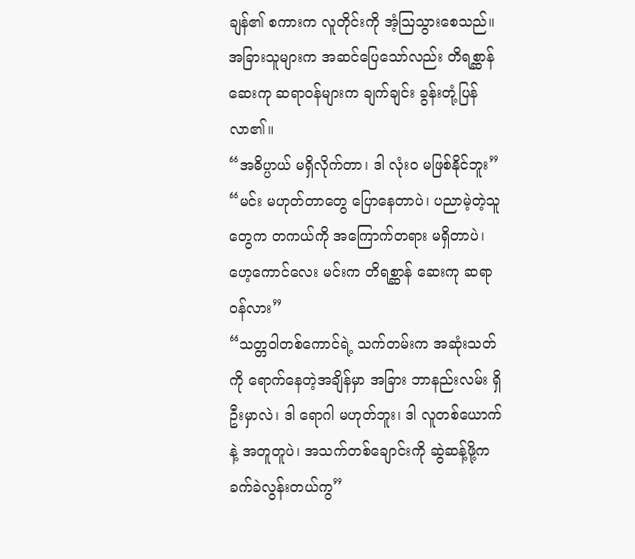ချန်၏ စကားက လူတိုင်းကို အံ့ဩသွားစေသည်။ အခြားသူများက အဆင်ပြေသော်လည်း တိရစ္ဆာန် ဆေးကု ဆရာဝန်များက ချက်ချင်း ခွန်းတုံ့ပြန်လာ၏။
“အဓိပ္ပာယ် မရှိလိုက်တာ၊ ဒါ လုံးဝ မဖြစ်နိုင်ဘူး”
“မင်း မဟုတ်တာတွေ ပြောနေတာပဲ၊ ပညာမဲ့တဲ့သူတွေက တကယ်ကို အကြောက်တရား မရှိတာပဲ၊ ဟေ့ကောင်လေး မင်းက တိရစ္ဆာန် ဆေးကု ဆရာဝန်လား”
“သတ္တဝါတစ်ကောင်ရဲ့ သက်တမ်းက အဆုံးသတ်ကို ရောက်နေတဲ့အချိန်မှာ အခြား ဘာနည်းလမ်း ရှိဦးမှာလဲ၊ ဒါ ရောဂါ မဟုတ်ဘူး၊ ဒါ လူတစ်ယောက်နဲ့ အတူတူပဲ၊ အသက်တစ်ချောင်းကို ဆွဲဆန့်ဖို့က ခက်ခဲလွန်းတယ်ကွ”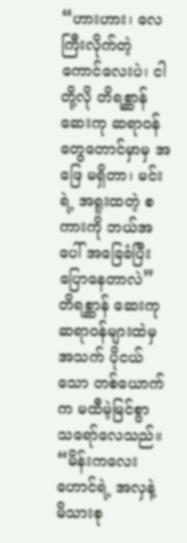“ဟားဟား၊ လေကြီးလိုက်တဲ့ ကောင်လေးပဲ၊ ငါတို့လို တိရစ္ဆာန် ဆေးကု ဆရာဝန်တွေတောင်မှာမှ အဖြေ မရှိတာ၊ မင်းရဲ့ အရူးထတဲ့ စကားကို ဘယ်အပေါ် အခြေခံပြီး ပြောနေတာလဲ”
တိရစ္ဆာန် ဆေးကုဆရာဝန်များထဲမှ အသက် ပိုငယ်သော တစ်ယောက်က မထီမဲ့မြင်စွာ သရော်လေသည်။
“မိန်းကလေးဟောင်ရဲ့ အလှနဲ့ မိသားစု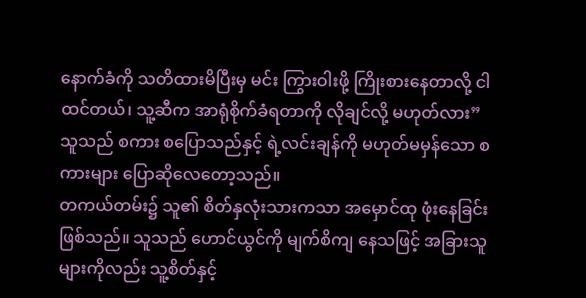နောက်ခံကို သတိထားမိပြီးမှ မင်း ကြွားဝါးဖို့ ကြိုးစားနေတာလို့ ငါ ထင်တယ်၊ သူ့ဆီက အာရုံစိုက်ခံရတာကို လိုချင်လို့ မဟုတ်လား”
သူသည် စကား စပြောသည်နှင့် ရဲ့လင်းချန်ကို မဟုတ်မမှန်သော စကားများ ပြောဆိုလေတော့သည်။
တကယ်တမ်း၌ သူ၏ စိတ်နှလုံးသားကသာ အမှောင်ထု ဖုံးနေခြင်း ဖြစ်သည်။ သူသည် ဟောင်ယွင်ကို မျက်စိကျ နေသဖြင့် အခြားသူများကိုလည်း သူ့စိတ်နှင့်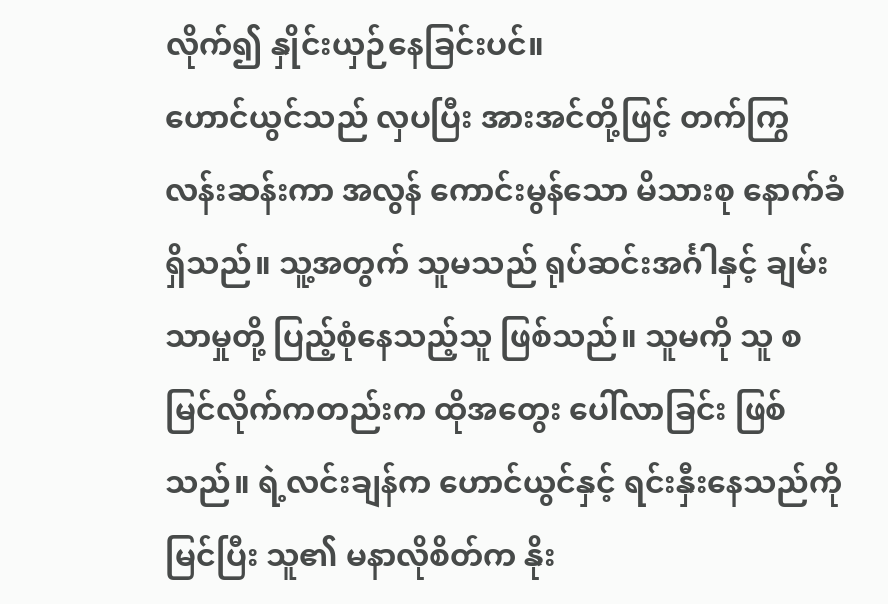လိုက်၍ နှိုင်းယှဉ်နေခြင်းပင်။
ဟောင်ယွင်သည် လှပပြီး အားအင်တို့ဖြင့် တက်ကြွလန်းဆန်းကာ အလွန် ကောင်းမွန်သော မိသားစု နောက်ခံ ရှိသည်။ သူ့အတွက် သူမသည် ရုပ်ဆင်းအင်္ဂါနှင့် ချမ်းသာမှုတို့ ပြည့်စုံနေသည့်သူ ဖြစ်သည်။ သူမကို သူ စမြင်လိုက်ကတည်းက ထိုအတွေး ပေါ်လာခြင်း ဖြစ်သည်။ ရဲ့လင်းချန်က ဟောင်ယွင်နှင့် ရင်းနှီးနေသည်ကို မြင်ပြီး သူ၏ မနာလိုစိတ်က နိုး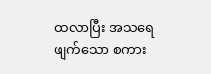ထလာပြီး အသရေဖျက်သော စကား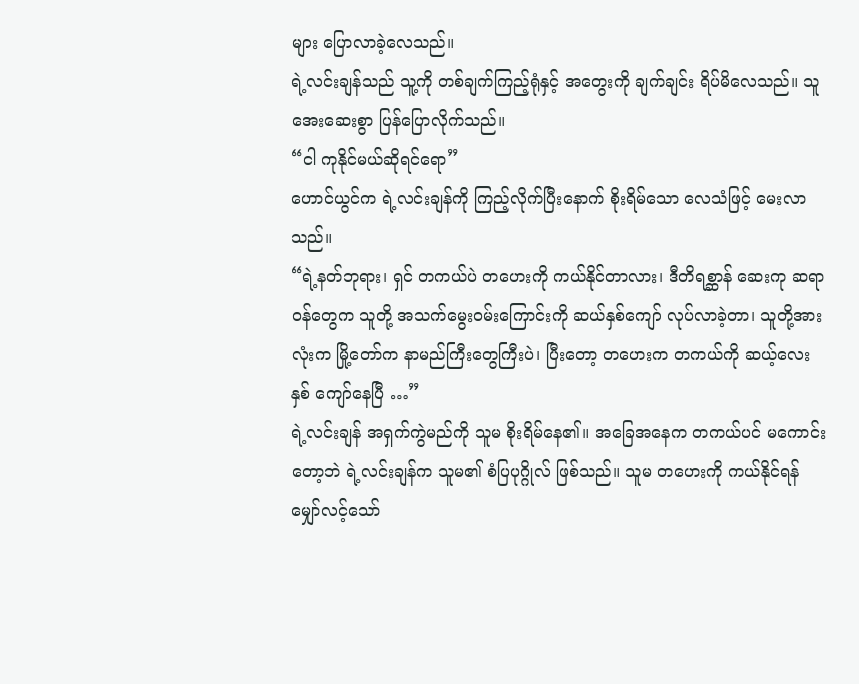များ ပြောလာခဲ့လေသည်။
ရဲ့လင်းချန်သည် သူ့ကို တစ်ချက်ကြည့်ရုံနှင့် အတွေးကို ချက်ချင်း ရိပ်မိလေသည်။ သူ အေးဆေးစွာ ပြန်ပြောလိုက်သည်။
“ငါ ကုနိုင်မယ်ဆိုရင်ရော”
ဟောင်ယွင်က ရဲ့လင်းချန်ကို ကြည့်လိုက်ပြီးနောက် စိုးရိမ်သော လေသံဖြင့် မေးလာသည်။
“ရဲ့နတ်ဘုရား၊ ရှင် တကယ်ပဲ တဟေးကို ကယ်နိုင်တာလား၊ ဒီတိရစ္ဆာန် ဆေးကု ဆရာဝန်တွေက သူတို့ အသက်မွေးဝမ်းကြောင်းကို ဆယ်နှစ်ကျော် လုပ်လာခဲ့တာ၊ သူတို့အားလုံးက မြို့တော်က နာမည်ကြီးတွေကြီးပဲ၊ ပြီးတော့ တဟေးက တကယ်ကို ဆယ့်လေးနှစ် ကျော်နေပြီ …”
ရဲ့လင်းချန် အရှက်ကွဲမည်ကို သူမ စိုးရိမ်နေ၏။ အခြေအနေက တကယ်ပင် မကောင်းတော့ဘဲ ရဲ့လင်းချန်က သူမ၏ စံပြပုဂ္ဂိုလ် ဖြစ်သည်။ သူမ တဟေးကို ကယ်နိုင်ရန် မျှော်လင့်သော်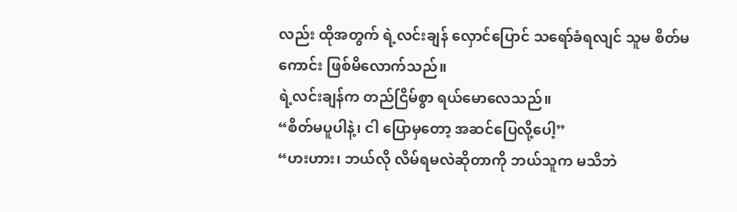လည်း ထိုအတွက် ရဲ့လင်းချန် လှောင်ပြောင် သရော်ခံရလျင် သူမ စိတ်မကောင်း ဖြစ်မိလောက်သည်။
ရဲ့လင်းချန်က တည်ငြိမ်စွာ ရယ်မောလေသည်။
“စိတ်မပူပါနဲ့၊ ငါ ပြောမှတော့ အဆင်ပြေလို့ပေါ့”
“ဟးဟား၊ ဘယ်လို လိမ်ရမလဲဆိုတာကို ဘယ်သူက မသိဘဲ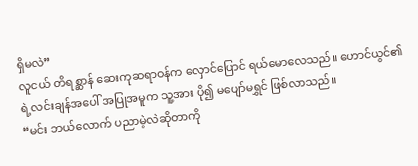ရှိမလဲ”
လူငယ် တိရစ္ဆာန် ဆေးကုဆရာဝန်က လှောင်ပြောင် ရယ်မောလေသည်။ ဟောင်ယွင်၏ ရဲ့လင်းချန်အပေါ် အပြုအမူက သူ့အား ပို၍ မပျော်မရွှင် ဖြစ်လာသည်။
“မင်း ဘယ်လောက် ပညာမဲ့လဲဆိုတာကို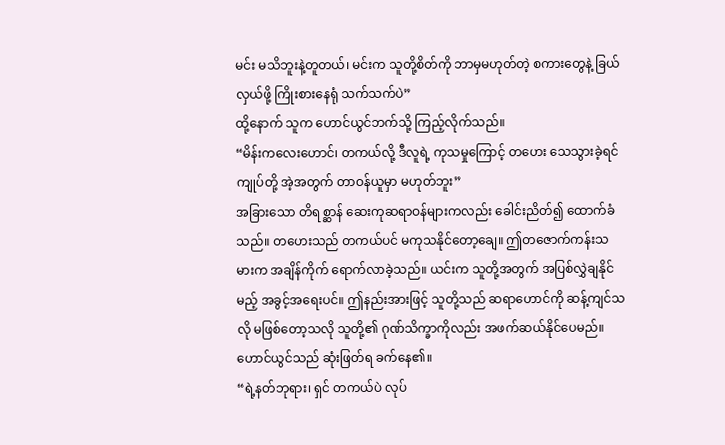မင်း မသိဘူးနဲ့တူတယ်၊ မင်းက သူတို့စိတ်ကို ဘာမှမဟုတ်တဲ့ စကားတွေနဲ့ ခြယ်လှယ်ဖို့ ကြိုးစားနေရုံ သက်သက်ပဲ”
ထို့နောက် သူက ဟောင်ယွင်ဘက်သို့ ကြည့်လိုက်သည်။
“မိန်းကလေးဟောင်၊ တကယ်လို့ ဒီလူရဲ့ ကုသမှုကြောင့် တဟေး သေသွားခဲ့ရင် ကျုပ်တို့ အဲ့အတွက် တာဝန်ယူမှာ မဟုတ်ဘူး”
အခြားသော တိရစ္ဆာန် ဆေးကုဆရာဝန်များကလည်း ခေါင်းညိတ်၍ ထောက်ခံသည်။ တဟေးသည် တကယ်ပင် မကုသနိုင်တော့ချေ။ ဤတဇောက်ကန်းသမားက အချိန်ကိုက် ရောက်လာခဲ့သည်။ ယင်းက သူတို့အတွက် အပြစ်လွှဲချနိုင်မည့် အခွင့်အရေးပင်။ ဤနည်းအားဖြင့် သူတို့သည် ဆရာဟောင်ကို ဆန့်ကျင်သလို မဖြစ်တော့သလို သူတို့၏ ဂုဏ်သိက္ခာကိုလည်း အဖက်ဆယ်နိုင်ပေမည်။
ဟောင်ယွင်သည် ဆုံးဖြတ်ရ ခက်နေ၏။
“ရဲ့နတ်ဘုရား၊ ရှင် တကယ်ပဲ လုပ်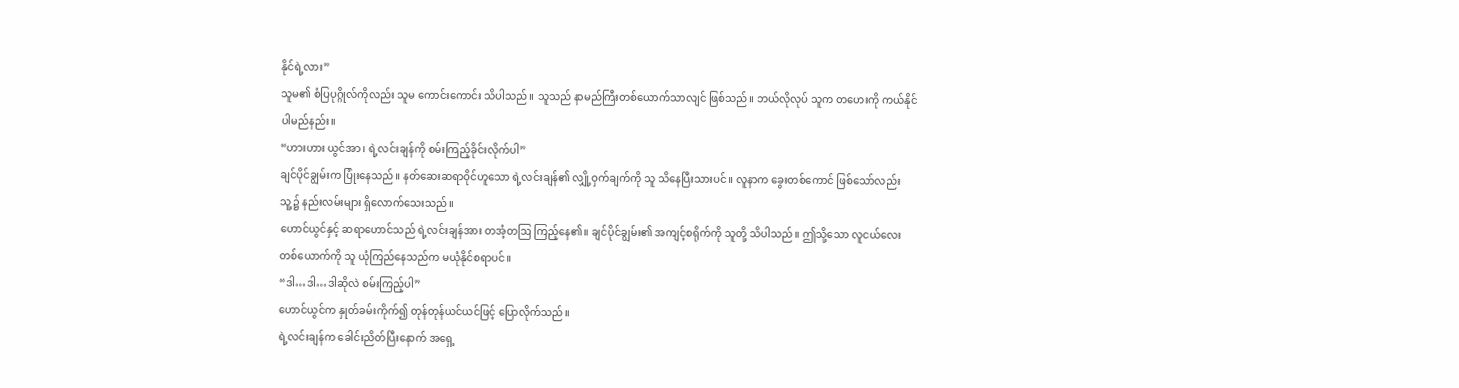နိုင်ရဲ့လား”
သူမ၏ စံပြပုဂ္ဂိုလ်ကိုလည်း သူမ ကောင်းကောင်း သိပါသည်။ သူသည် နာမည်ကြီးတစ်ယောက်သာလျင် ဖြစ်သည်။ ဘယ်လိုလုပ် သူက တဟေးကို ကယ်နိုင်ပါမည်နည်း။
“ဟားဟား ယွင်အာ၊ ရဲ့လင်းချန်ကို စမ်းကြည့်ခိုင်းလိုက်ပါ”
ချင်ပိုင်ချွမ်းက ပြုံးနေသည်။ နတ်ဆေးဆရာဝိုင်ဟူသော ရဲ့လင်းချန်၏ လျှို့ဝှက်ချက်ကို သူ သိနေပြီးသားပင်။ လူနာက ခွေးတစ်ကောင် ဖြစ်သော်လည်း သူ့၌ နည်းလမ်းများ ရှိလောက်သေးသည်။
ဟောင်ယွင်နှင့် ဆရာဟောင်သည် ရဲ့လင်းချန်အား တအံ့တဩ ကြည့်နေ၏။ ချင်ပိုင်ချွမ်း၏ အကျင့်စရိုက်ကို သူတို့ သိပါသည်။ ဤသို့သော လူငယ်လေး တစ်ယောက်ကို သူ ယုံကြည်နေသည်က မယုံနိုင်စရာပင်။
“ဒါ…ဒါ…ဒါဆိုလဲ စမ်းကြည့်ပါ”
ဟောင်ယွင်က နှုတ်ခမ်းကိုက်၍ တုန်တုန်ယင်ယင်ဖြင့် ပြောလိုက်သည်။
ရဲ့လင်းချန်က ခေါင်းညိတ်ပြီးနောက် အရှေ့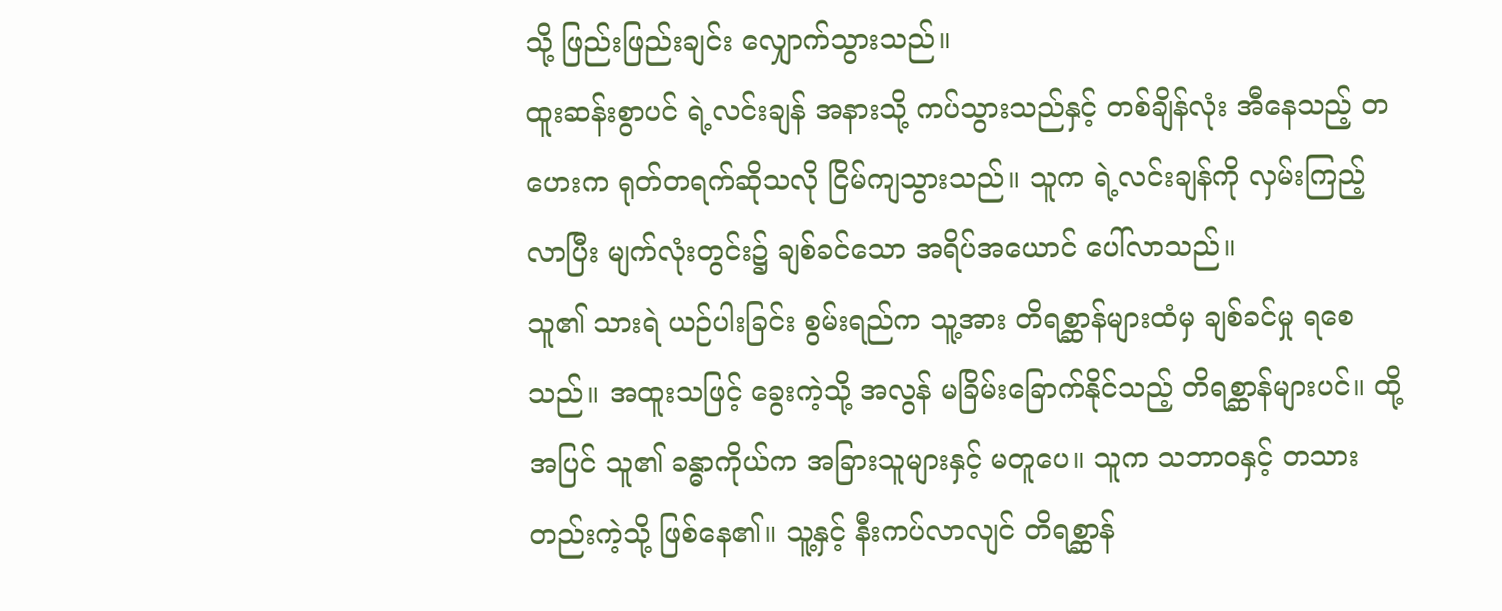သို့ ဖြည်းဖြည်းချင်း လျှောက်သွားသည်။
ထူးဆန်းစွာပင် ရဲ့လင်းချန် အနားသို့ ကပ်သွားသည်နှင့် တစ်ချိန်လုံး အီနေသည့် တဟေးက ရုတ်တရက်ဆိုသလို ငြိမ်ကျသွားသည်။ သူက ရဲ့လင်းချန်ကို လှမ်းကြည့်လာပြီး မျက်လုံးတွင်း၌ ချစ်ခင်သော အရိပ်အယောင် ပေါ်လာသည်။
သူ၏ သားရဲ ယဉ်ပါးခြင်း စွမ်းရည်က သူ့အား တိရစ္ဆာန်များထံမှ ချစ်ခင်မှု ရစေသည်။ အထူးသဖြင့် ခွေးကဲ့သို့ အလွန် မခြိမ်းခြောက်နိုင်သည့် တိရစ္ဆာန်များပင်။ ထို့အပြင် သူ၏ ခန္ဓာကိုယ်က အခြားသူများနှင့် မတူပေ။ သူက သဘာဝနှင့် တသားတည်းကဲ့သို့ ဖြစ်နေ၏။ သူ့နှင့် နီးကပ်လာလျင် တိရစ္ဆာန်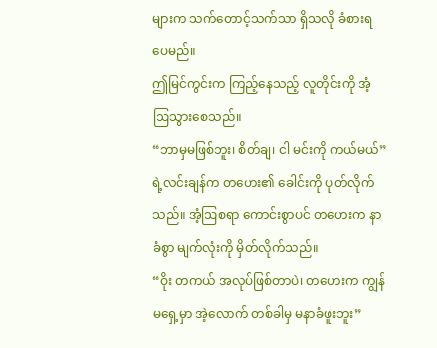များက သက်တောင့်သက်သာ ရှိသလို ခံစားရပေမည်။
ဤမြင်ကွင်းက ကြည့်နေသည့် လူတိုင်းကို အံ့ဩသွားစေသည်။
“ဘာမှမဖြစ်ဘူး၊ စိတ်ချ၊ ငါ မင်းကို ကယ်မယ်”
ရဲ့လင်းချန်က တဟေး၏ ခေါင်းကို ပုတ်လိုက်သည်။ အံ့ဩစရာ ကောင်းစွာပင် တဟေးက နာခံစွာ မျက်လုံးကို မှိတ်လိုက်သည်။
“ဝိုး တကယ် အလုပ်ဖြစ်တာပဲ၊ တဟေးက ကျွန်မရှေ့မှာ အဲ့လောက် တစ်ခါမှ မနာခံဖူးဘူး”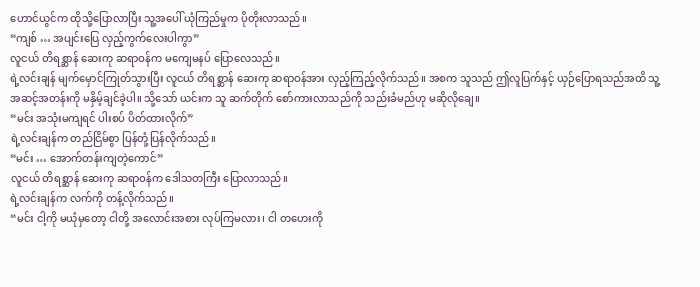ဟောင်ယွင်က ထိုသို့ပြောလာပြီး သူ့အပေါ် ယုံကြည်မှုက ပိုတိုးလာသည်။
“ကျစ် … အပျင်းပြေ လှည့်ကွက်လေးပါကွာ”
လူငယ် တိရစ္ဆာန် ဆေးကု ဆရာဝန်က မကျေမနပ် ပြောလေသည်။
ရဲ့လင်းချန် မျက်မှောင်ကြုတ်သွားပြီး လူငယ် တိရစ္ဆာန် ဆေးကု ဆရာဝန်အား လှည့်ကြည့်လိုက်သည်။ အစက သူသည် ဤလူပြက်နှင့် ယှဉ်ပြောရသည်အထိ သူ့အဆင့်အတန်းကို မနှိမ့်ချင်ခဲ့ပါ။ သို့သော် ယင်းက သူ ဆက်တိုက် စော်ကားလာသည်ကို သည်းခံမည်ဟု မဆိုလိုချေ။
“မင်း အသုံးမကျရင် ပါးစပ် ပိတ်ထားလိုက်”
ရဲ့လင်းချန်က တည်ငြိမ်စွာ ပြန်တုံ့ပြန်လိုက်သည်။
“မင်း … အောက်တန်းကျတဲ့ကောင်”
လူငယ် တိရစ္ဆာန် ဆေးကု ဆရာဝန်က ဒေါသတကြီး ပြောလာသည်။
ရဲ့လင်းချန်က လက်ကို တန့်လိုက်သည်။
“မင်း ငါ့ကို မယုံမှတော့ ငါတို့ အလောင်းအစား လုပ်ကြမလား၊ ငါ တဟေးကို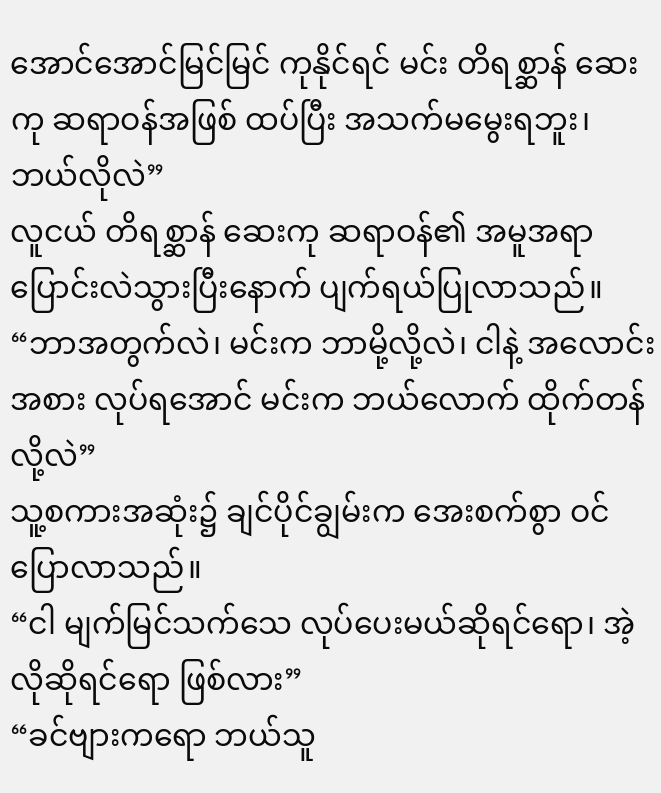အောင်အောင်မြင်မြင် ကုနိုင်ရင် မင်း တိရစ္ဆာန် ဆေးကု ဆရာဝန်အဖြစ် ထပ်ပြီး အသက်မမွေးရဘူး၊ ဘယ်လိုလဲ”
လူငယ် တိရစ္ဆာန် ဆေးကု ဆရာဝန်၏ အမူအရာ ပြောင်းလဲသွားပြီးနောက် ပျက်ရယ်ပြုလာသည်။
“ဘာအတွက်လဲ၊ မင်းက ဘာမို့လို့လဲ၊ ငါနဲ့ အလောင်းအစား လုပ်ရအောင် မင်းက ဘယ်လောက် ထိုက်တန်လို့လဲ”
သူ့စကားအဆုံး၌ ချင်ပိုင်ချွမ်းက အေးစက်စွာ ဝင်ပြောလာသည်။
“ငါ မျက်မြင်သက်သေ လုပ်ပေးမယ်ဆိုရင်ရော၊ အဲ့လိုဆိုရင်ရော ဖြစ်လား”
“ခင်ဗျားကရော ဘယ်သူ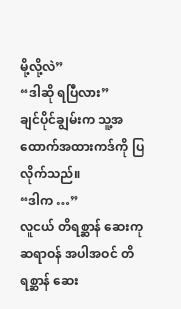မို့လို့လဲ”
“ဒါဆို ရပြီလား”
ချင်ပိုင်ချွမ်းက သူ့အထောက်အထားကဒ်ကို ပြလိုက်သည်။
“ဒါက …”
လူငယ် တိရစ္ဆာန် ဆေးကု ဆရာဝန် အပါအဝင် တိရစ္ဆာန် ဆေး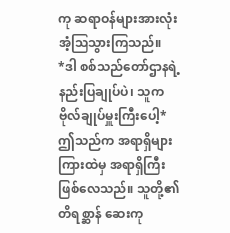ကု ဆရာဝန်များအားလုံး အံ့ဩသွားကြသည်။
*ဒါ စစ်သည်တော်ဌာနရဲ့ နည်းပြချုပ်ပဲ၊ သူက ဗိုလ်ချုပ်မှူးကြီးပေါ့*
ဤသည်က အရာရှိများကြားထဲမှ အရာရှိကြီး ဖြစ်လေသည်။ သူတို့၏ တိရစ္ဆာန် ဆေးကု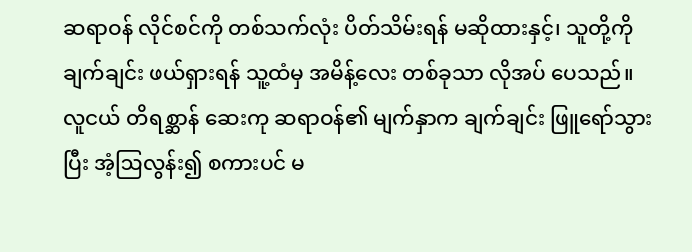ဆရာဝန် လိုင်စင်ကို တစ်သက်လုံး ပိတ်သိမ်းရန် မဆိုထားနှင့်၊ သူတို့ကို ချက်ချင်း ဖယ်ရှားရန် သူ့ထံမှ အမိန့်လေး တစ်ခုသာ လိုအပ် ပေသည်။
လူငယ် တိရစ္ဆာန် ဆေးကု ဆရာဝန်၏ မျက်နှာက ချက်ချင်း ဖြူရော်သွားပြီး အံ့ဩလွန်း၍ စကားပင် မ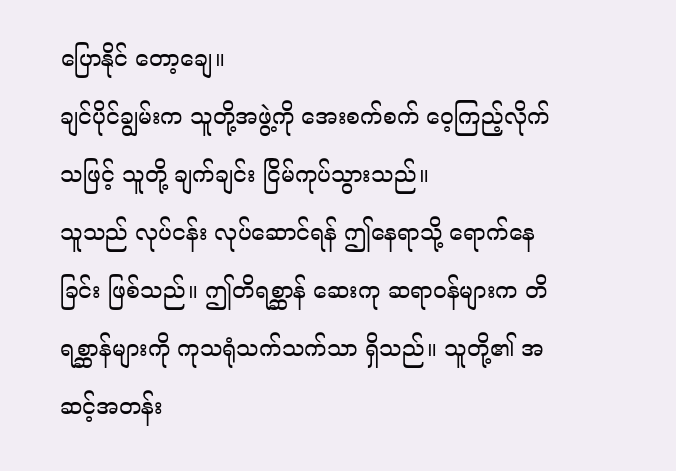ပြောနိုင် တော့ချေ။
ချင်ပိုင်ချွမ်းက သူတို့အဖွဲ့ကို အေးစက်စက် ဝေ့ကြည့်လိုက်သဖြင့် သူတို့ ချက်ချင်း ငြိမ်ကုပ်သွားသည်။
သူသည် လုပ်ငန်း လုပ်ဆောင်ရန် ဤနေရာသို့ ရောက်နေခြင်း ဖြစ်သည်။ ဤတိရစ္ဆာန် ဆေးကု ဆရာဝန်များက တိရစ္ဆာန်များကို ကုသရုံသက်သက်သာ ရှိသည်။ သူတို့၏ အဆင့်အတန်း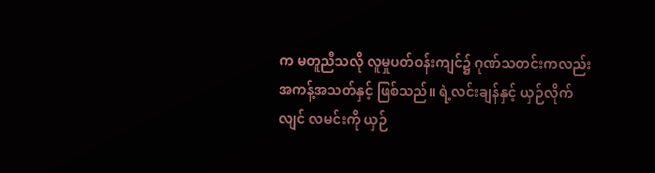က မတူညီသလို လူမှုပတ်ဝန်းကျင်၌ ဂုဏ်သတင်းကလည်း အကန့်အသတ်နှင့် ဖြစ်သည်။ ရဲ့လင်းချန်နှင့် ယှဉ်လိုက်လျင် လမင်းကို ယှဉ်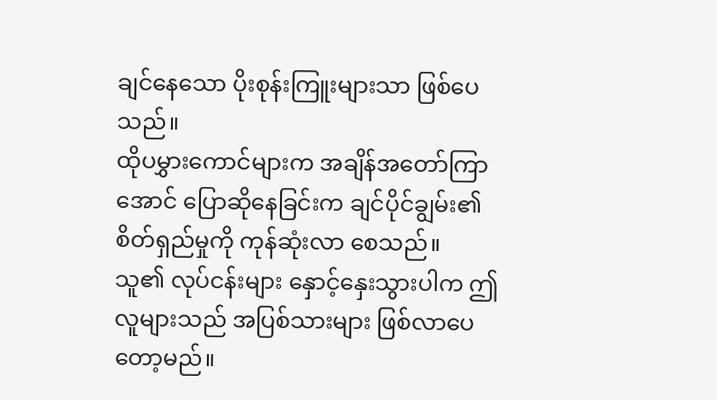ချင်နေသော ပိုးစုန်းကြူးများသာ ဖြစ်ပေသည်။
ထိုပမွှားကောင်များက အချိန်အတော်ကြာအောင် ပြောဆိုနေခြင်းက ချင်ပိုင်ချွမ်း၏ စိတ်ရှည်မှုကို ကုန်ဆုံးလာ စေသည်။
သူ၏ လုပ်ငန်းများ နှောင့်နှေးသွားပါက ဤလူများသည် အပြစ်သားများ ဖြစ်လာပေတော့မည်။